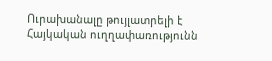Ուրախանալը թույլատրելի է
Հայկական ուղղափառությունն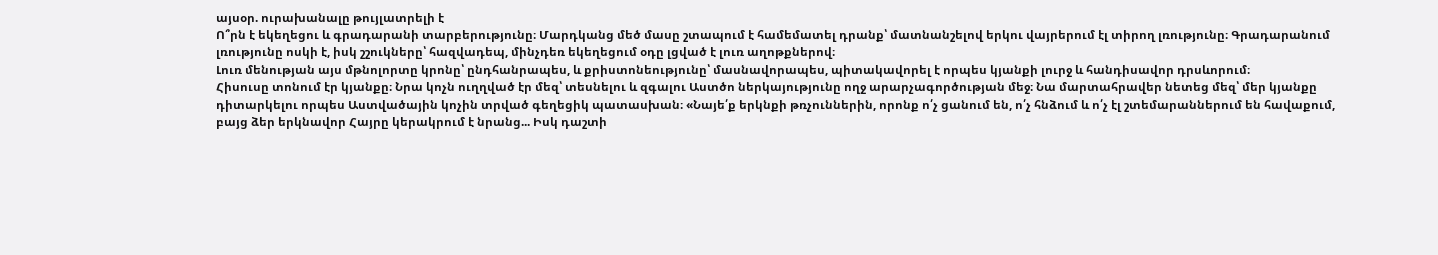այսօր. ուրախանալը թույլատրելի է
Ո՞րն է եկեղեցու և գրադարանի տարբերությունը։ Մարդկանց մեծ մասը շտապում է համեմատել դրանք՝ մատնանշելով երկու վայրերում էլ տիրող լռությունը։ Գրադարանում լռությունը ոսկի է, իսկ շշուկները՝ հազվադեպ, մինչդեռ եկեղեցում օդը լցված է լուռ աղոթքներով։
Լուռ մենության այս մթնոլորտը կրոնը՝ ընդհանրապես, և քրիստոնեությունը՝ մասնավորապես, պիտակավորել է որպես կյանքի լուրջ և հանդիսավոր դրսևորում։
Հիսուսը տոնում էր կյանքը։ Նրա կոչն ուղղված էր մեզ՝ տեսնելու և զգալու Աստծո ներկայությունը ողջ արարչագործության մեջ։ Նա մարտահրավեր նետեց մեզ՝ մեր կյանքը դիտարկելու որպես Աստվածային կոչին տրված գեղեցիկ պատասխան։ «Նայե՛ք երկնքի թռչուններին, որոնք ո՛չ ցանում են, ո՛չ հնձում և ո՛չ էլ շտեմարաններում են հավաքում, բայց ձեր երկնավոր Հայրը կերակրում է նրանց... Իսկ դաշտի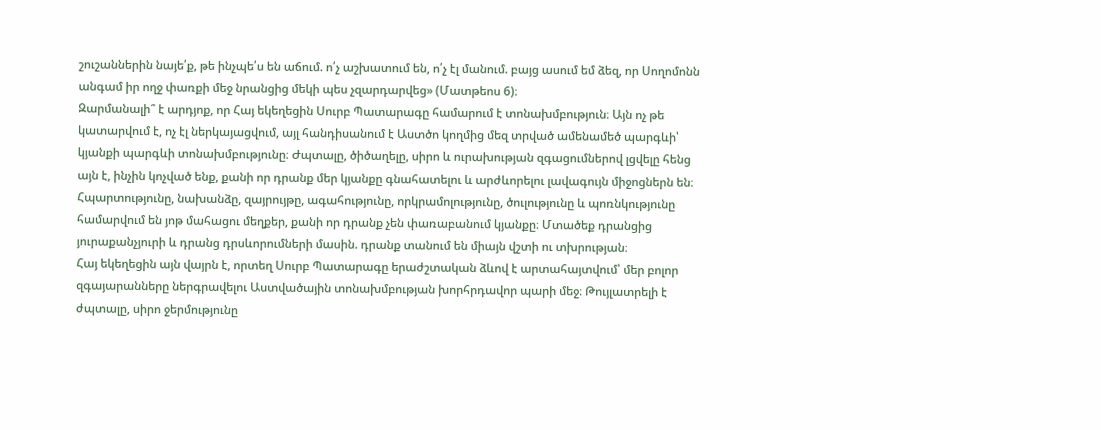շուշաններին նայե՛ք, թե ինչպե՛ս են աճում. ո՛չ աշխատում են, ո՛չ էլ մանում. բայց ասում եմ ձեզ, որ Սողոմոնն անգամ իր ողջ փառքի մեջ նրանցից մեկի պես չզարդարվեց» (Մատթեոս 6)։
Զարմանալի՞ է արդյոք, որ Հայ եկեղեցին Սուրբ Պատարագը համարում է տոնախմբություն։ Այն ոչ թե կատարվում է, ոչ էլ ներկայացվում, այլ հանդիսանում է Աստծո կողմից մեզ տրված ամենամեծ պարգևի՝ կյանքի պարգևի տոնախմբությունը։ Ժպտալը, ծիծաղելը, սիրո և ուրախության զգացումներով լցվելը հենց այն է, ինչին կոչված ենք, քանի որ դրանք մեր կյանքը գնահատելու և արժևորելու լավագույն միջոցներն են։
Հպարտությունը, նախանձը, զայրույթը, ագահությունը, որկրամոլությունը, ծուլությունը և պոռնկությունը համարվում են յոթ մահացու մեղքեր, քանի որ դրանք չեն փառաբանում կյանքը։ Մտածեք դրանցից յուրաքանչյուրի և դրանց դրսևորումների մասին. դրանք տանում են միայն վշտի ու տխրության։
Հայ եկեղեցին այն վայրն է, որտեղ Սուրբ Պատարագը երաժշտական ձևով է արտահայտվում՝ մեր բոլոր զգայարանները ներգրավելու Աստվածային տոնախմբության խորհրդավոր պարի մեջ։ Թույլատրելի է ժպտալը, սիրո ջերմությունը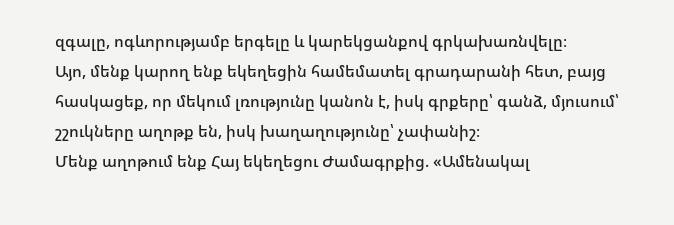զգալը, ոգևորությամբ երգելը և կարեկցանքով գրկախառնվելը։
Այո, մենք կարող ենք եկեղեցին համեմատել գրադարանի հետ, բայց հասկացեք, որ մեկում լռությունը կանոն է, իսկ գրքերը՝ գանձ, մյուսում՝ շշուկները աղոթք են, իսկ խաղաղությունը՝ չափանիշ։
Մենք աղոթում ենք Հայ եկեղեցու Ժամագրքից. «Ամենակալ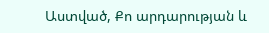Աստված, Քո արդարության և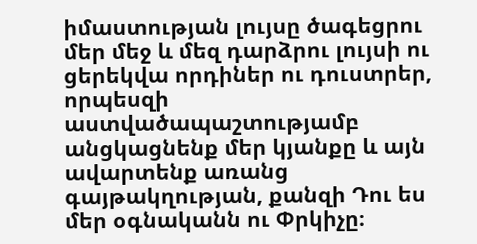իմաստության լույսը ծագեցրու մեր մեջ և մեզ դարձրու լույսի ու ցերեկվա որդիներ ու դուստրեր, որպեսզի աստվածապաշտությամբ անցկացնենք մեր կյանքը և այն ավարտենք առանց գայթակղության, քանզի Դու ես մեր օգնականն ու Փրկիչը։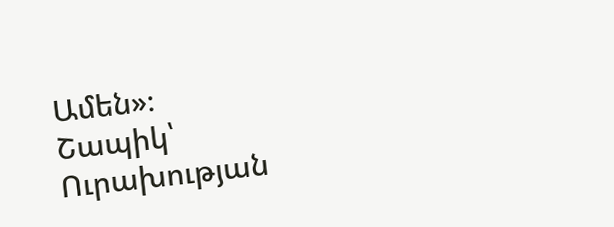Ամեն»։
Շապիկ՝ Ուրախության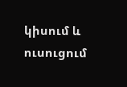կիսում և ուսուցում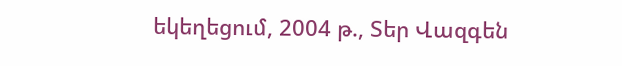եկեղեցում, 2004 թ., Տեր Վազգեն